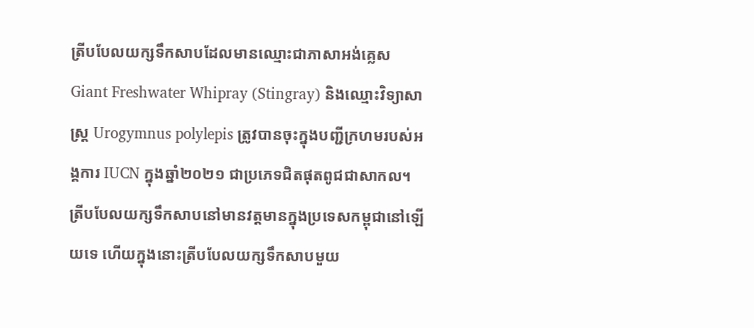ត្រីបបែលយក្សទឹកសាបដែលមានឈ្មោះជាភាសាអង់គ្លេស Giant Freshwater Whipray (Stingray) និងឈ្មោះវិទ្យាសាស្ត្រ Urogymnus polylepis ត្រូវបានចុះក្នុងបញ្ជីក្រហមរបស់អង្គការ IUCN ក្នុងឆ្នាំ២០២១ ជាប្រភេទជិតផុតពូជជាសាកល។
ត្រីបបែលយក្សទឹកសាបនៅមានវត្តមានក្នុងប្រទេសកម្ពុជានៅឡើយទេ ហើយក្នុងនោះត្រីបបែលយក្សទឹកសាបមួយ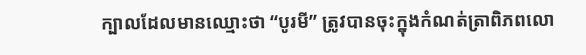ក្បាលដែលមានឈ្មោះថា “បូរមី” ត្រូវបានចុះក្នុងកំណត់ត្រាពិភពលោ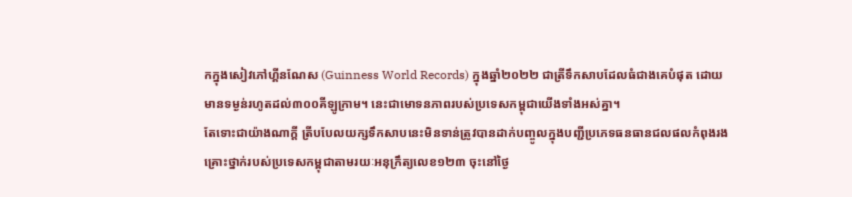កក្នុងសៀវភៅហ្គីនណែស (Guinness World Records) ក្នុងឆ្នាំ២០២២ ជាត្រីទឹកសាបដែលធំជាងគេបំផុត ដោយមានទម្ងន់រហូតដល់៣០០គីឡូក្រាម។ នេះជាមោទនភាពរបស់ប្រទេសកម្ពុជាយើងទាំងអស់គ្នា។
តែទោះជាយ៉ាងណាក្តី ត្រីបបែលយក្សទឹកសាបនេះមិនទាន់ត្រូវបានដាក់បញ្ចូលក្នុងបញ្ជីប្រភេទធនធានជលផលកំពុងរងគ្រោះថ្នាក់របស់ប្រទេសកម្ពុជាតាមរយៈអនុក្រឹត្យលេខ១២៣ ចុះនៅថ្ងៃ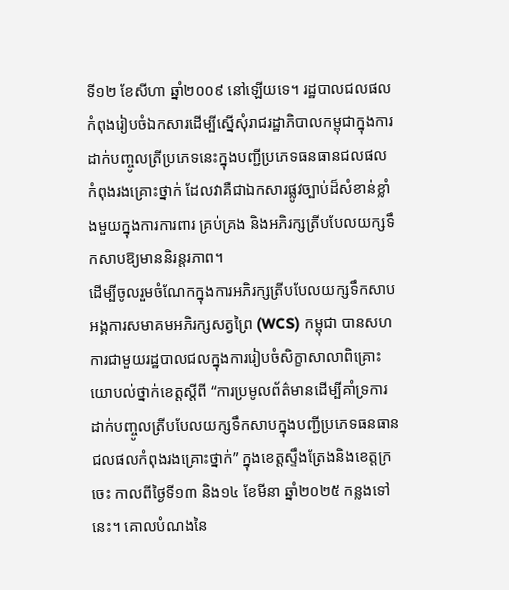ទី១២ ខែសីហា ឆ្នាំ២០០៩ នៅឡើយទេ។ រដ្ឋបាលជលផលកំពុងរៀបចំឯកសារដើម្បីស្នើសុំរាជរដ្ឋាភិបាលកម្ពុជាក្នុងការដាក់បញ្ចូលត្រីប្រភេទនេះក្នុងបញ្ជីប្រភេទធនធានជលផលកំពុងរងគ្រោះថ្នាក់ ដែលវាគឺជាឯកសារផ្លូវច្បាប់ដ៏សំខាន់ខ្លាំងមួយក្នុងការការពារ គ្រប់គ្រង និងអភិរក្សត្រីបបែលយក្សទឹកសាបឱ្យមាននិរន្តរភាព។
ដើម្បីចូលរួមចំណែកក្នុងការអភិរក្សត្រីបបែលយក្សទឹកសាប អង្គការសមាគមអភិរក្សសត្វព្រៃ (WCS) កម្ពុជា បានសហការជាមួយរដ្ឋបាលជលក្នុងការរៀបចំសិក្ខាសាលាពិគ្រោះយោបល់ថ្នាក់ខេត្តស្តីពី “ការប្រមូលព័ត៌មានដើម្បីគាំទ្រការដាក់បញ្ចូលត្រីបបែលយក្សទឹកសាបក្នុងបញ្ជីប្រភេទធនធានជលផលកំពុងរងគ្រោះថ្នាក់” ក្នុងខេត្តស្ទឹងត្រែងនិងខេត្តក្រចេះ កាលពីថ្ងៃទី១៣ និង១៤ ខែមីនា ឆ្នាំ២០២៥ កន្លងទៅនេះ។ គោលបំណងនៃ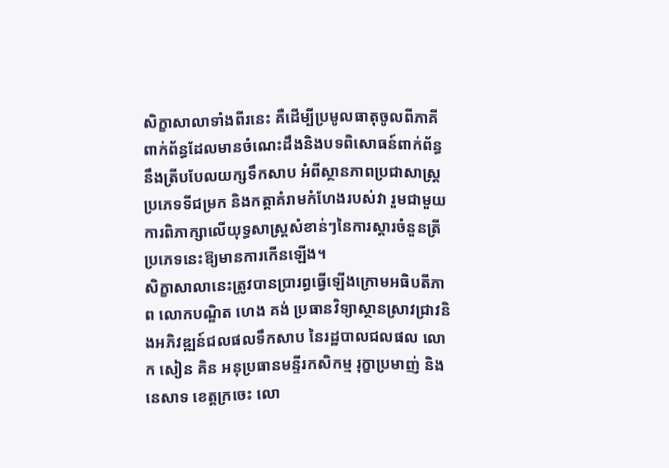សិក្ខាសាលាទាំងពីរនេះ គឺដើម្បីប្រមូលធាតុចូលពីភាគីពាក់ព័ន្ធដែលមានចំណេះដឹងនិងបទពិសោធន៍ពាក់ព័ន្ធនឹងត្រីបបែលយក្សទឹកសាប អំពីស្ថានភាពប្រជាសាស្ត្រ ប្រភេទទីជម្រក និងកត្តាគំរាមកំហែងរបស់វា រួមជាមួយការពិភាក្សាលើយុទ្ធសាស្ត្រសំខាន់ៗនៃការស្តារចំនួនត្រីប្រភេទនេះឱ្យមានការកើនឡើង។
សិក្ខាសាលានេះត្រូវបានប្រារព្ធធ្វើឡើងក្រោមអធិបតីភាព លោកបណ្ឌិត ហេង គង់ ប្រធានវិទ្យាស្ថានស្រាវជ្រាវនិងអភិវឌ្ឍន៍ជលផលទឹកសាប នៃរដ្ឋបាលជលផល លោក សៀន គិន អនុប្រធានមន្ទីរកសិកម្ម រុក្ខាប្រមាញ់ និងនេសាទ ខេត្តក្រចេះ លោ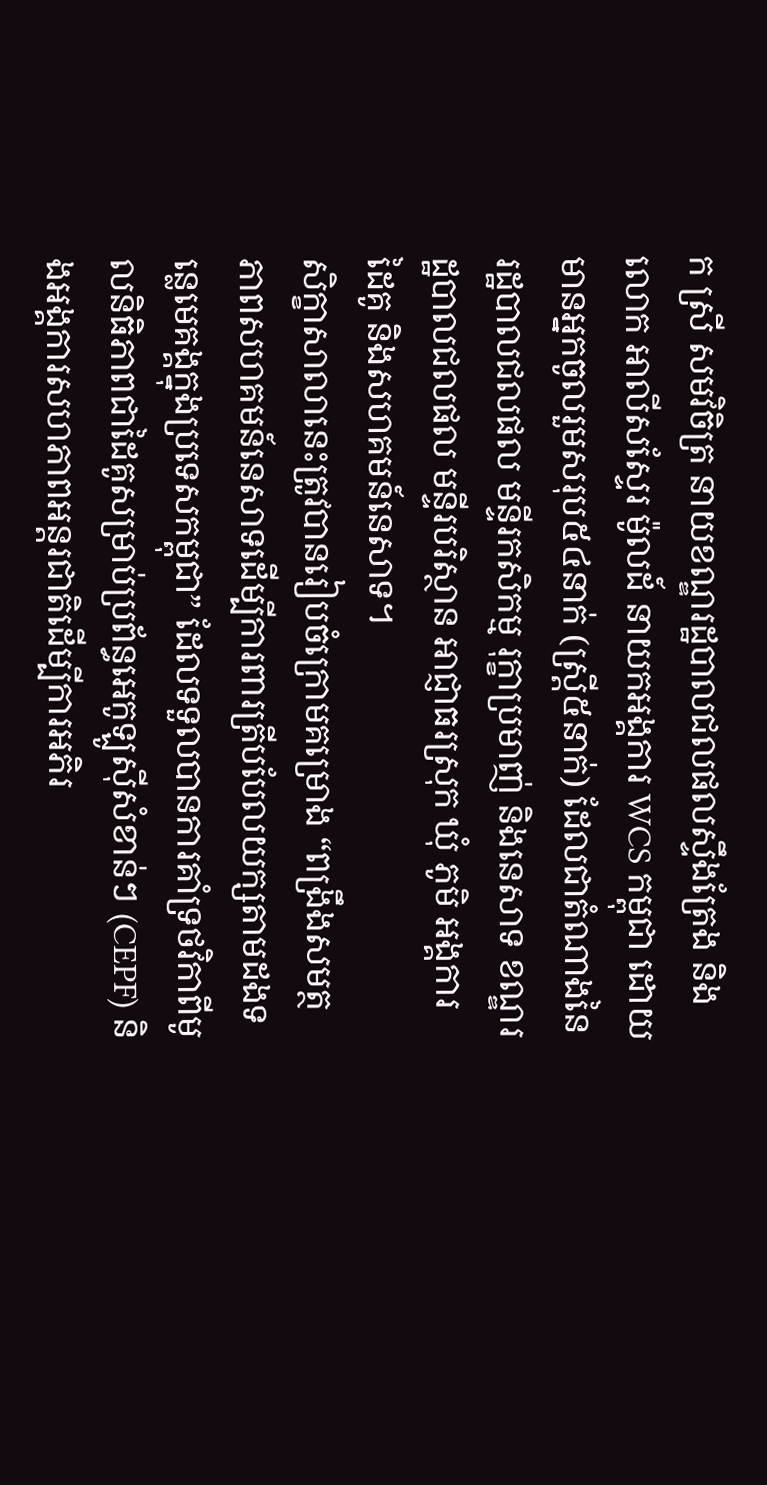ក ស្រី សមវិចិត្រ នាយខណ្ឌរដ្ឋបាលជលផលស្ទឹងត្រែង និងលោក អាលីសស្ទែរ ម៉ូលដ៍ នាយកអង្គការ WCS កម្ពុជា ដោយមានអ្នកចូលរួមសរុប៥៤នាក់ (ស្រ្តី៥នាក់) ដែលជាតំណាងនៃរដ្ឋបាលជលផល មន្ទីរកសិកម្ម រុក្ខាប្រមាញ់ និងនេសាទ ខណ្ឌរដ្ឋបាលជលផល មន្ទីរបរិស្ថាន អាជ្ញាធរស្រុក ឃុំ ភូមិ អង្គការដៃគូ និងសហគមន៍នេសាទ។
សិក្ខាសាលានេះត្រូវបានរៀបចំក្រោមគម្រោង “ពង្រឹងសមត្ថភាពសហគមន៍នេសាទដើម្បីការពារត្រីបបែលយក្សតាមដងទន្លេមេគង្គក្នុងប្រទេសកម្ពុជា” ដែលទទួលបានការគាំទ្រថវិកាពីមូលនិធិភាពជាដៃគូសម្រាប់ប្រព័ន្ធអេកូឡូស៊ីសំខាន់ៗ (CEPF) និងអង្គការសហភាពអន្តរជាតិដើម្បីការអភិរ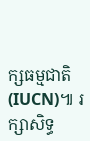ក្សធម្មជាតិ (IUCN)៕ រក្សាសិទ្ធ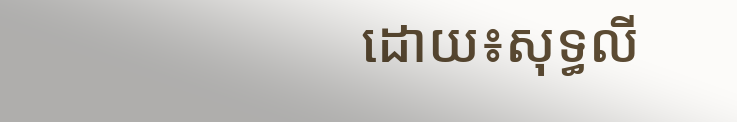ដោយ៖សុទ្ធលី